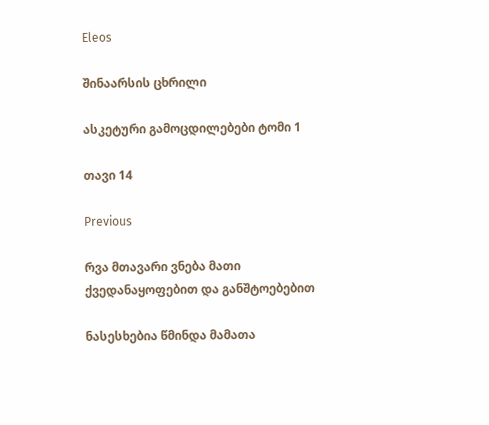Eleos

შინაარსის ცხრილი

ასკეტური გამოცდილებები ტომი 1

თავი 14

Previous

რვა მთავარი ვნება მათი ქვედანაყოფებით და განშტოებებით

ნასესხებია წმინდა მამათა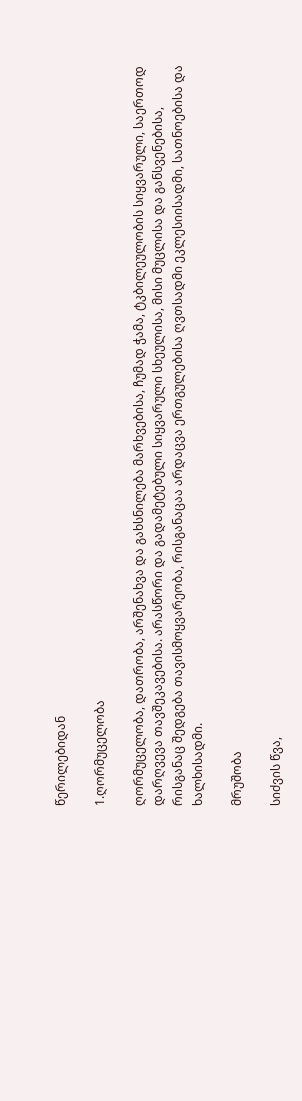წერილებიდან

1.ღორმუცელობა

ღორმუცელობა, დათრობა, არშენახვა და გახსნილება მარხვებისა, ჩუმად ჭამა, ტკბილეულობის სიყვარული, საერთოდ დარღვევა თავშეკავებისა. არასწორი და გადამეტებული სიყვარული სხეულისა, მისი მუცლისა და განსვენებისა, რისგანაც შედგება თავისმოყვარეობა, რისგანაცაა არდაცვა ერთგულებისა ღვთსადმი ეკლესიისადმი, სათნოებისა და ხალხისადმი.

მრუშობა

სიძვის წვა,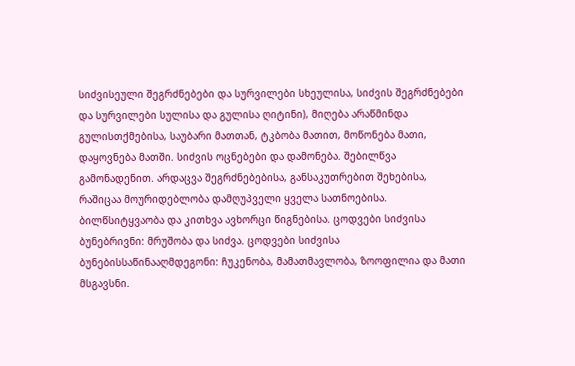სიძვისეული შეგრძნებები და სურვილები სხეულისა, სიძვის შეგრძნებები და სურვილები სულისა და გულისა ღიტინი), მიღება არაწმინდა გულისთქმებისა, საუბარი მათთან, ტკბობა მათით, მოწონება მათი, დაყოვნება მათში. სიძვის ოცნებები და დამონება. შებილწვა გამონადენით. არდაცვა შეგრძნებებისა, განსაკუთრებით შეხებისა, რაშიცაა მოურიდებლობა დამღუპველი ყველა სათნოებისა. ბილწსიტყვაობა და კითხვა ავხორცი წიგნებისა. ცოდვები სიძვისა ბუნებრივნი: მრუშობა და სიძვა. ცოდვები სიძვისა ბუნებისსაწინააღმდეგონი: ჩუკენობა, მამათმავლობა, ზოოფილია და მათი მსგავსნი.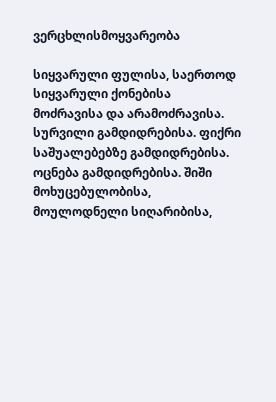ვერცხლისმოყვარეობა

სიყვარული ფულისა, საერთოდ სიყვარული ქონებისა მოძრავისა და არამოძრავისა. სურვილი გამდიდრებისა. ფიქრი საშუალებებზე გამდიდრებისა. ოცნება გამდიდრებისა. შიში მოხუცებულობისა, მოულოდნელი სიღარიბისა,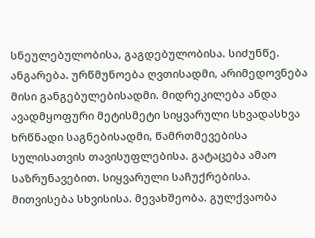სნეულებულობისა, გაგდებულობისა. სიძუნწე. ანგარება. ურწმუნოება ღვთისადმი, არიმედოვნება მისი განგებულებისადმი. მიდრეკილება ანდა ავადმყოფური მეტისმეტი სიყვარული სხვადასხვა ხრწნადი საგნებისადმი, წამრთმევებისა სულისათვის თავისუფლებისა. გატაცება ამაო საზრუნავებით. სიყვარული საჩუქრებისა. მითვისება სხვისისა. მევახშეობა. გულქვაობა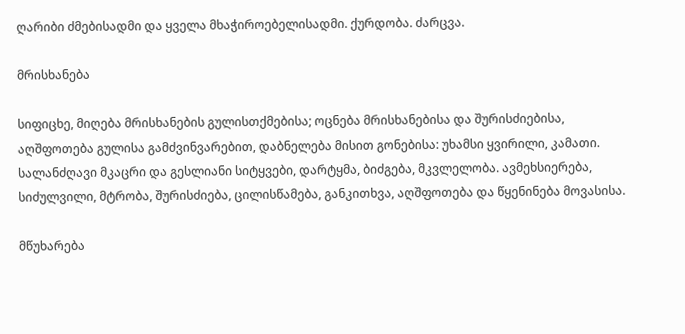ღარიბი ძმებისადმი და ყველა მხაჭიროებელისადმი. ქურდობა. ძარცვა.

მრისხანება

სიფიცხე, მიღება მრისხანების გულისთქმებისა; ოცნება მრისხანებისა და შურისძიებისა, აღშფოთება გულისა გამძვინვარებით, დაბნელება მისით გონებისა: უხამსი ყვირილი, კამათი. სალანძღავი მკაცრი და გესლიანი სიტყვები, დარტყმა, ბიძგება, მკვლელობა. ავმეხსიერება, სიძულვილი, მტრობა, შურისძიება, ცილისწამება, განკითხვა, აღშფოთება და წყენინება მოვასისა.

მწუხარება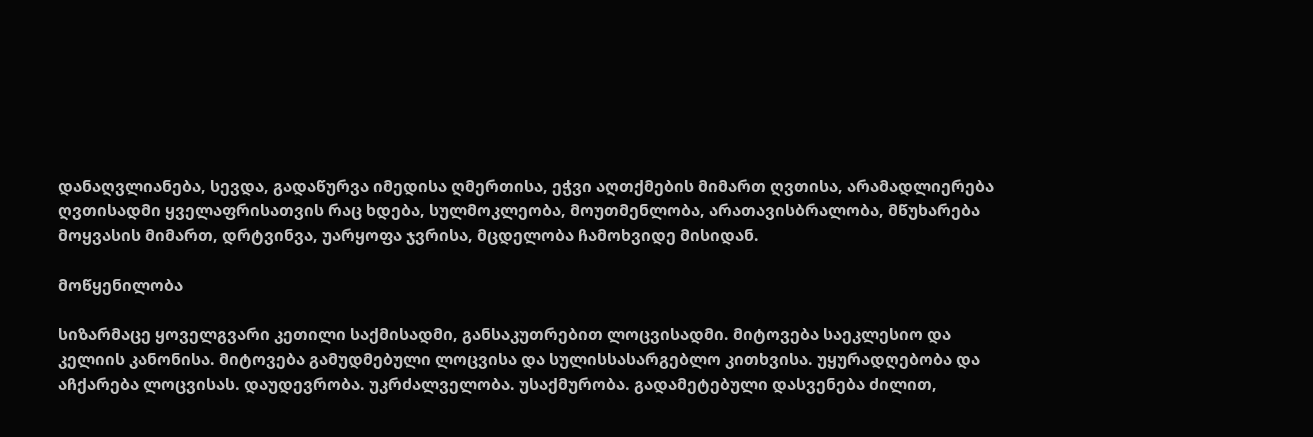დანაღვლიანება, სევდა, გადაწურვა იმედისა ღმერთისა, ეჭვი აღთქმების მიმართ ღვთისა, არამადლიერება ღვთისადმი ყველაფრისათვის რაც ხდება, სულმოკლეობა, მოუთმენლობა, არათავისბრალობა, მწუხარება მოყვასის მიმართ, დრტვინვა, უარყოფა ჯვრისა, მცდელობა ჩამოხვიდე მისიდან.

მოწყენილობა

სიზარმაცე ყოველგვარი კეთილი საქმისადმი, განსაკუთრებით ლოცვისადმი. მიტოვება საეკლესიო და კელიის კანონისა. მიტოვება გამუდმებული ლოცვისა და სულისსასარგებლო კითხვისა. უყურადღებობა და აჩქარება ლოცვისას. დაუდევრობა. უკრძალველობა. უსაქმურობა. გადამეტებული დასვენება ძილით,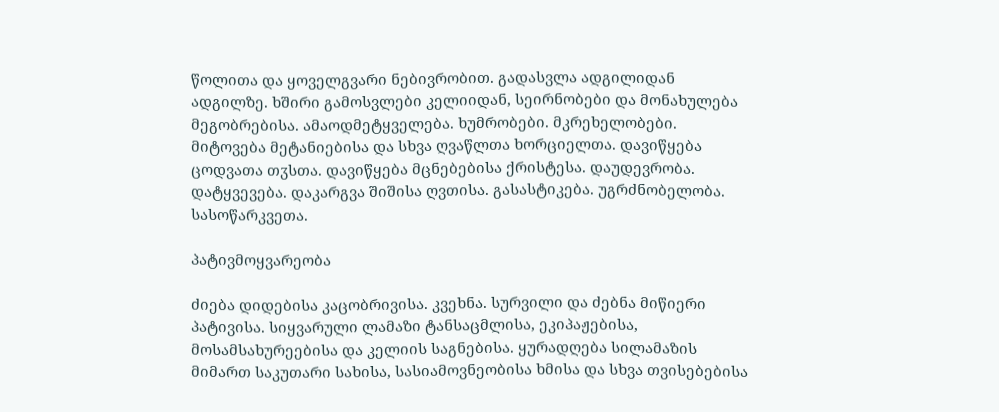წოლითა და ყოველგვარი ნებივრობით. გადასვლა ადგილიდან ადგილზე. ხშირი გამოსვლები კელიიდან, სეირნობები და მონახულება მეგობრებისა. ამაოდმეტყველება. ხუმრობები. მკრეხელობები. მიტოვება მეტანიებისა და სხვა ღვაწლთა ხორციელთა. დავიწყება ცოდვათა თჳსთა. დავიწყება მცნებებისა ქრისტესა. დაუდევრობა. დატყვევება. დაკარგვა შიშისა ღვთისა. გასასტიკება. უგრძნობელობა. სასოწარკვეთა.

პატივმოყვარეობა

ძიება დიდებისა კაცობრივისა. კვეხნა. სურვილი და ძებნა მიწიერი პატივისა. სიყვარული ლამაზი ტანსაცმლისა, ეკიპაჟებისა, მოსამსახურეებისა და კელიის საგნებისა. ყურადღება სილამაზის მიმართ საკუთარი სახისა, სასიამოვნეობისა ხმისა და სხვა თვისებებისა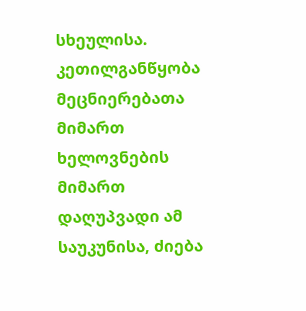სხეულისა. კეთილგანწყობა მეცნიერებათა მიმართ ხელოვნების მიმართ დაღუპვადი ამ საუკუნისა, ძიება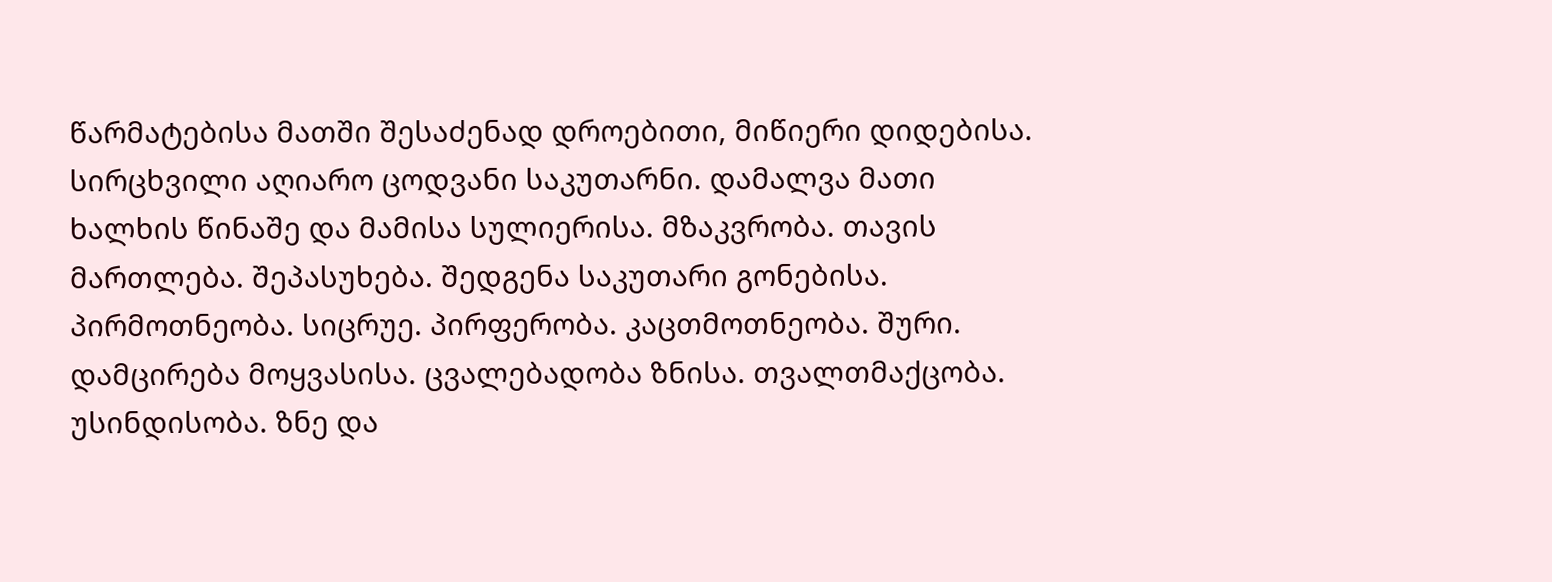წარმატებისა მათში შესაძენად დროებითი, მიწიერი დიდებისა. სირცხვილი აღიარო ცოდვანი საკუთარნი. დამალვა მათი ხალხის წინაშე და მამისა სულიერისა. მზაკვრობა. თავის მართლება. შეპასუხება. შედგენა საკუთარი გონებისა. პირმოთნეობა. სიცრუე. პირფერობა. კაცთმოთნეობა. შური. დამცირება მოყვასისა. ცვალებადობა ზნისა. თვალთმაქცობა. უსინდისობა. ზნე და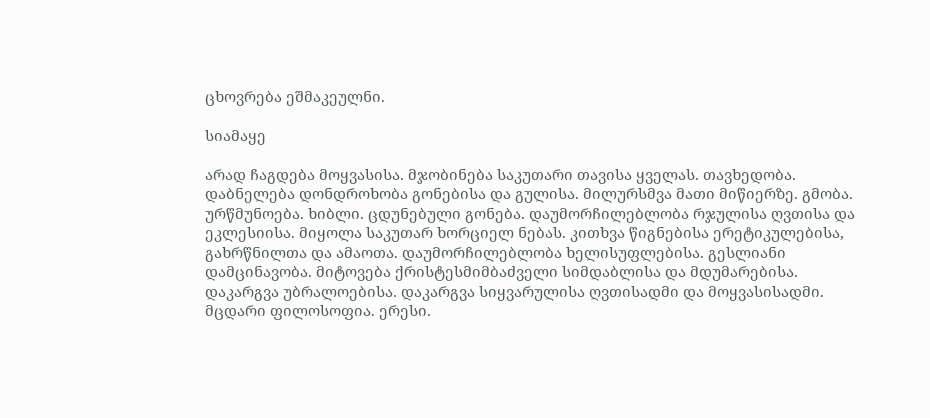ცხოვრება ეშმაკეულნი.

სიამაყე

არად ჩაგდება მოყვასისა. მჯობინება საკუთარი თავისა ყველას. თავხედობა. დაბნელება დონდროხობა გონებისა და გულისა. მილურსმვა მათი მიწიერზე. გმობა. ურწმუნოება. ხიბლი. ცდუნებული გონება. დაუმორჩილებლობა რჯულისა ღვთისა და ეკლესიისა. მიყოლა საკუთარ ხორციელ ნებას. კითხვა წიგნებისა ერეტიკულებისა, გახრწნილთა და ამაოთა. დაუმორჩილებლობა ხელისუფლებისა. გესლიანი დამცინავობა. მიტოვება ქრისტესმიმბაძველი სიმდაბლისა და მდუმარებისა. დაკარგვა უბრალოებისა. დაკარგვა სიყვარულისა ღვთისადმი და მოყვასისადმი. მცდარი ფილოსოფია. ერესი.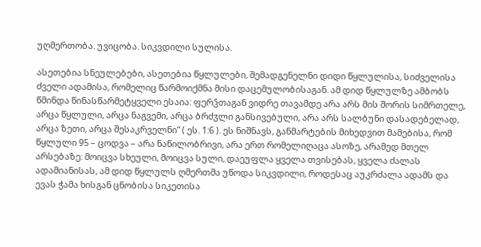უღმერთობა. უვიცობა. სიკვდილი სულისა.

ასეთებია სნეულებები, ასეთებია წყლულები, შემადგენელნი დიდი წყლულისა, სიძველისა ძველი ადამისა, რომელიც წარმოიქმნა მისი დაცემულობისაგან. ამ დიდ წყლულზე ამბობს წმინდა წინასწარმეტყველი ესაია: ფერჴთაგან ვიდრე თავამდე არა არს მის შორის სიმრთელე, არცა წყლული, არცა ნაგვემი, არცა ბრძჳლი განსივებული, არა არს სალბუნი დასადებელად, არცა ზეთი, არცა შესაკრველნი“ ( ეს. 1:6 ). ეს ნიშნავს, განმარტების მიხედვით მამებისა, რომ წყლული 95 – ცოდვა – არა ნაწილობრივი, არა ერთ რომელიღაცა ასოზე, არამედ მთელ არსებაზე: მოიცვა სხეული, მოიცვა სული, დაეუფლა ყველა თვისებას, ყველა ძალას ადამიანისას, ამ დიდ წყლულს ღმერთმა უწოდა სიკვდილი, როდესაც აუკრძალა ადამს და ევას ჭამა ხისგან ცნობისა სიკეთისა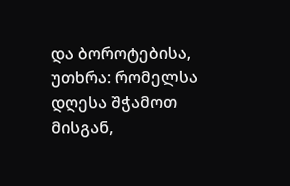და ბოროტებისა, უთხრა: რომელსა დღესა შჭამოთ მისგან,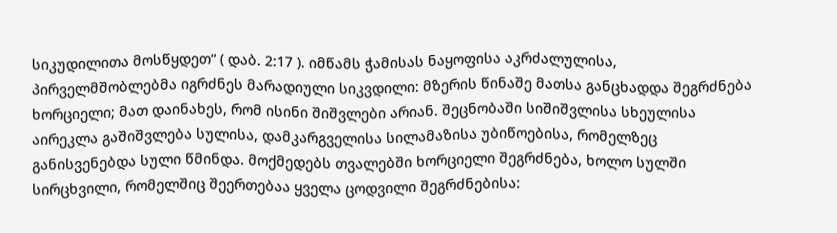სიკუდილითა მოსწყდეთ“ ( დაბ. 2:17 ). იმწამს ჭამისას ნაყოფისა აკრძალულისა, პირველმშობლებმა იგრძნეს მარადიული სიკვდილი: მზერის წინაშე მათსა განცხადდა შეგრძნება ხორციელი; მათ დაინახეს, რომ ისინი შიშვლები არიან. შეცნობაში სიშიშვლისა სხეულისა აირეკლა გაშიშვლება სულისა, დამკარგველისა სილამაზისა უბიწოებისა, რომელზეც განისვენებდა სული წმინდა. მოქმედებს თვალებში ხორციელი შეგრძნება, ხოლო სულში სირცხვილი, რომელშიც შეერთებაა ყველა ცოდვილი შეგრძნებისა: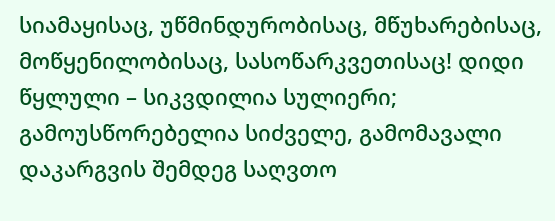სიამაყისაც, უწმინდურობისაც, მწუხარებისაც, მოწყენილობისაც, სასოწარკვეთისაც! დიდი წყლული – სიკვდილია სულიერი; გამოუსწორებელია სიძველე, გამომავალი დაკარგვის შემდეგ საღვთო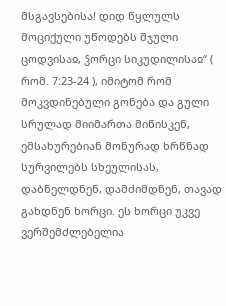მსგავსებისა! დიდ წყლულს მოციქული უწოდებს შჯული ცოდვისაჲ, ჴორცი სიკუდილისაჲ“ ( რომ. 7:23-24 ), იმიტომ რომ მოკვდინებული გონება და გული სრულად მიიმართა მიწისკენ, ემსახურებიან მონურად ხრწნად სურვილებს სხეულისას, დაბნელდნენ, დამძიმდნენ, თავად გახდნენ ხორცი. ეს ხორცი უკვე ვერშემძლებელია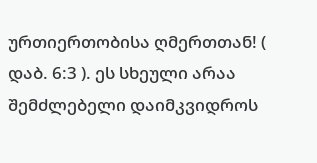ურთიერთობისა ღმერთთან! ( დაბ. 6:3 ). ეს სხეული არაა შემძლებელი დაიმკვიდროს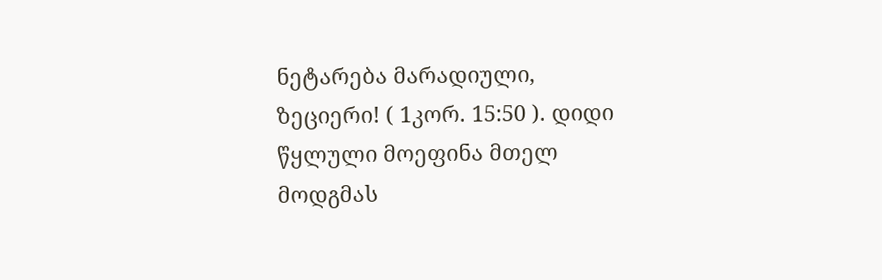ნეტარება მარადიული, ზეციერი! ( 1კორ. 15:50 ). დიდი წყლული მოეფინა მთელ მოდგმას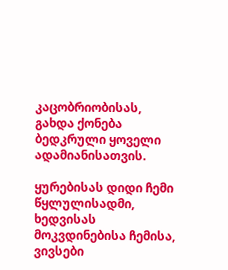კაცობრიობისას, გახდა ქონება ბედკრული ყოველი ადამიანისათვის.

ყურებისას დიდი ჩემი წყლულისადმი, ხედვისას მოკვდინებისა ჩემისა, ვივსები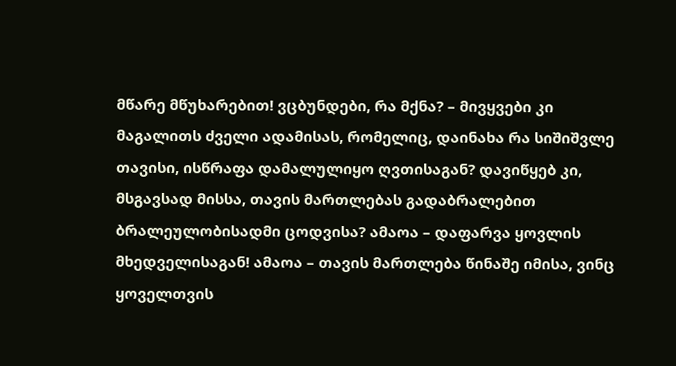მწარე მწუხარებით! ვცბუნდები, რა მქნა? – მივყვები კი მაგალითს ძველი ადამისას, რომელიც, დაინახა რა სიშიშვლე თავისი, ისწრაფა დამალულიყო ღვთისაგან? დავიწყებ კი, მსგავსად მისსა, თავის მართლებას გადაბრალებით ბრალეულობისადმი ცოდვისა? ამაოა – დაფარვა ყოვლის მხედველისაგან! ამაოა – თავის მართლება წინაშე იმისა, ვინც ყოველთვის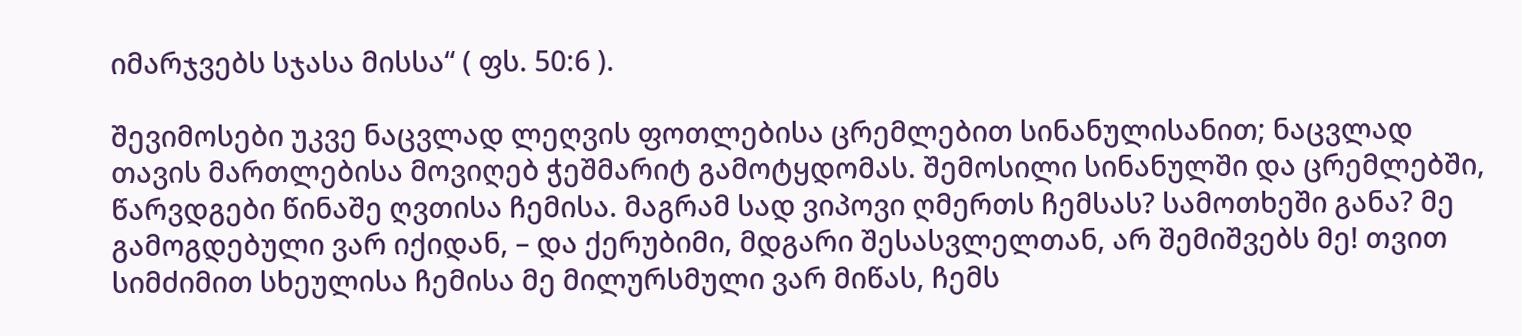იმარჯვებს სჯასა მისსა“ ( ფს. 50:6 ).

შევიმოსები უკვე ნაცვლად ლეღვის ფოთლებისა ცრემლებით სინანულისანით; ნაცვლად თავის მართლებისა მოვიღებ ჭეშმარიტ გამოტყდომას. შემოსილი სინანულში და ცრემლებში, წარვდგები წინაშე ღვთისა ჩემისა. მაგრამ სად ვიპოვი ღმერთს ჩემსას? სამოთხეში განა? მე გამოგდებული ვარ იქიდან, – და ქერუბიმი, მდგარი შესასვლელთან, არ შემიშვებს მე! თვით სიმძიმით სხეულისა ჩემისა მე მილურსმული ვარ მიწას, ჩემს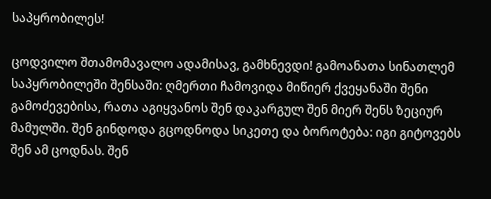საპყრობილეს!

ცოდვილო შთამომავალო ადამისავ, გამხნევდი! გამოანათა სინათლემ საპყრობილეში შენსაში: ღმერთი ჩამოვიდა მიწიერ ქვეყანაში შენი გამოძევებისა, რათა აგიყვანოს შენ დაკარგულ შენ მიერ შენს ზეციურ მამულში. შენ გინდოდა გცოდნოდა სიკეთე და ბოროტება: იგი გიტოვებს შენ ამ ცოდნას. შენ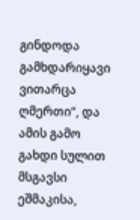გინდოდა გამხდარიყავი ვითარცა ღმერთი“, და ამის გამო გახდი სულით მსგავსი ეშმაკისა,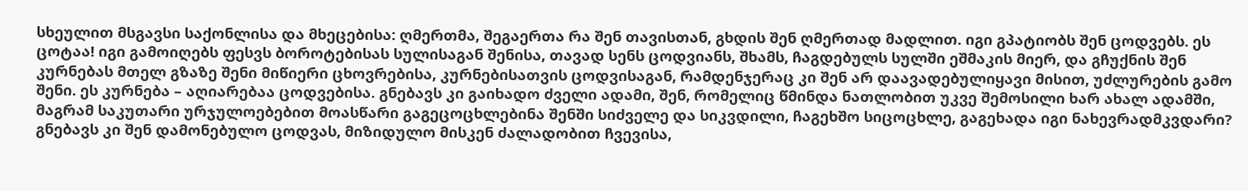სხეულით მსგავსი საქონლისა და მხეცებისა: ღმერთმა, შეგაერთა რა შენ თავისთან, გხდის შენ ღმერთად მადლით. იგი გპატიობს შენ ცოდვებს. ეს ცოტაა! იგი გამოიღებს ფესვს ბოროტებისას სულისაგან შენისა, თავად სენს ცოდვიანს, შხამს, ჩაგდებულს სულში ეშმაკის მიერ, და გჩუქნის შენ კურნებას მთელ გზაზე შენი მიწიერი ცხოვრებისა, კურნებისათვის ცოდვისაგან, რამდენჯერაც კი შენ არ დაავადებულიყავი მისით, უძლურების გამო შენი. ეს კურნება – აღიარებაა ცოდვებისა. გნებავს კი გაიხადო ძველი ადამი, შენ, რომელიც წმინდა ნათლობით უკვე შემოსილი ხარ ახალ ადამში, მაგრამ საკუთარი ურჯულოებებით მოასწარი გაგეცოცხლებინა შენში სიძველე და სიკვდილი, ჩაგეხშო სიცოცხლე, გაგეხადა იგი ნახევრადმკვდარი? გნებავს კი შენ დამონებულო ცოდვას, მიზიდულო მისკენ ძალადობით ჩვევისა,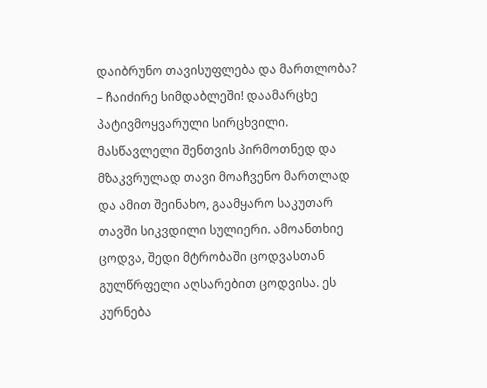დაიბრუნო თავისუფლება და მართლობა? – ჩაიძირე სიმდაბლეში! დაამარცხე პატივმოყვარული სირცხვილი. მასწავლელი შენთვის პირმოთნედ და მზაკვრულად თავი მოაჩვენო მართლად და ამით შეინახო, გაამყარო საკუთარ თავში სიკვდილი სულიერი. ამოანთხიე ცოდვა, შედი მტრობაში ცოდვასთან გულწრფელი აღსარებით ცოდვისა. ეს კურნება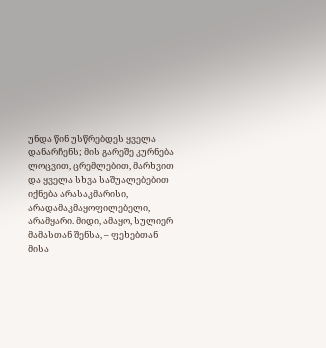უნდა წინ უსწრებდეს ყველა დანარჩენს; მის გარეშე კურნება ლოცვით, ცრემლებით, მარხვით და ყველა სხვა საშუალებებით იქნება არასაკმარისი, არადამაკმაყოფილებელი, არამყარი. მიდი, ამაყო, სულიერ მამასთან შენსა, – ფეხებთან მისა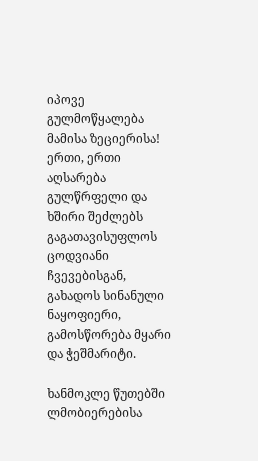იპოვე გულმოწყალება მამისა ზეციერისა! ერთი, ერთი აღსარება გულწრფელი და ხშირი შეძლებს გაგათავისუფლოს ცოდვიანი ჩვევებისგან, გახადოს სინანული ნაყოფიერი, გამოსწორება მყარი და ჭეშმარიტი.

ხანმოკლე წუთებში ლმობიერებისა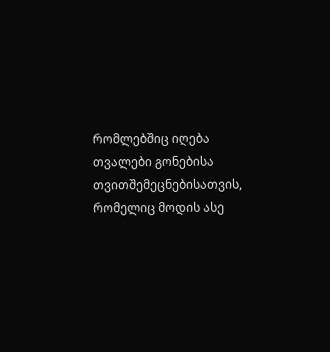რომლებშიც იღება თვალები გონებისა თვითშემეცნებისათვის, რომელიც მოდის ასე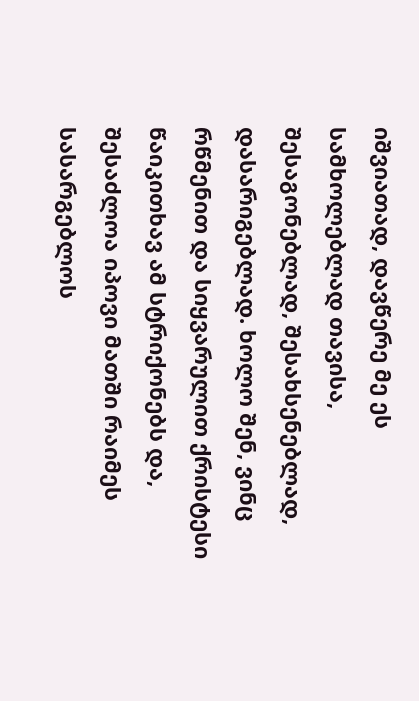იშვიათად, დავწერე მე ეს სამხოლებლად თავისა, შესაგონებლად, შესახსენებლად, დასარიგებლად. ხოლო შენ, ვინც რწმენით და სიყვარულით ქრისტესი წაიკითხავ ამ სტრიქონებს და, შესაძლოა იპოვი მათში რაიმეს სასარგებლოს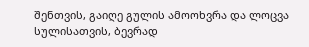შენთვის, გაიღე გულის ამოოხვრა და ლოცვა სულისათვის, ბევრად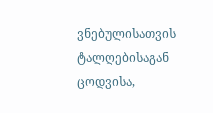ვნებულისათვის ტალღებისაგან ცოდვისა,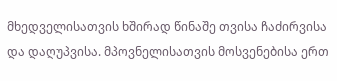მხედველისათვის ხშირად წინაშე თვისა ჩაძირვისა და დაღუპვისა. მპოვნელისათვის მოსვენებისა ერთ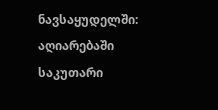ნავსაყუდელში: აღიარებაში საკუთარი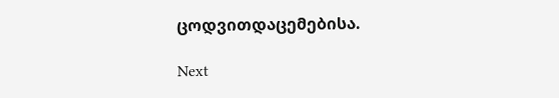ცოდვითდაცემებისა.

Next